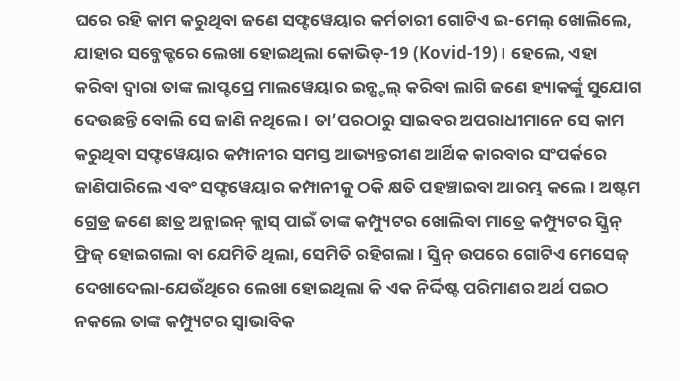ଘରେ ରହି କାମ କରୁଥିବା ଜଣେ ସଫ୍ଟୱେୟାର କର୍ମଚାରୀ ଗୋଟିଏ ଇ-ମେଲ୍ ଖୋଲିଲେ, ଯାହାର ସବ୍ଜେକ୍ଟରେ ଲେଖା ହୋଇଥିଲା କୋଭିଡ୍-19 (Kovid-19)। ହେଲେ, ଏହା କରିବା ଦ୍ବାରା ତାଙ୍କ ଲାପ୍ଟପ୍ରେ ମାଲୱେୟାର ଇନ୍ଷ୍ଟଲ୍ କରିବା ଲାଗି ଜଣେ ହ୍ୟାକର୍ଙ୍କୁ ସୁଯୋଗ ଦେଉଛନ୍ତି ବୋଲି ସେ ଜାଣି ନଥିଲେ । ତା’ପରଠାରୁ ସାଇବର ଅପରାଧୀମାନେ ସେ କାମ କରୁଥିବା ସଫ୍ଟୱେୟାର କମ୍ପାନୀର ସମସ୍ତ ଆଭ୍ୟନ୍ତରୀଣ ଆର୍ଥିକ କାରବାର ସଂପର୍କରେ ଜାଣିପାରିଲେ ଏବଂ ସଫ୍ଟୱେୟାର କମ୍ପାନୀକୁ ଠକି କ୍ଷତି ପହଞ୍ଚାଇବା ଆରମ୍ଭ କଲେ । ଅଷ୍ଟମ ଗ୍ରେଡ୍ର ଜଣେ ଛାତ୍ର ଅନ୍ଲାଇନ୍ କ୍ଲାସ୍ ପାଇଁ ତାଙ୍କ କମ୍ପ୍ୟୁଟର ଖୋଲିବା ମାତ୍ରେ କମ୍ପ୍ୟୁଟର ସ୍କ୍ରିନ୍ ଫ୍ରିଜ୍ ହୋଇଗଲା ବା ଯେମିତି ଥିଲା, ସେମିତି ରହିଗଲା । ସ୍କ୍ରିନ୍ ଉପରେ ଗୋଟିଏ ମେସେଜ୍ ଦେଖାଦେଲା-ଯେଉଁଥିରେ ଲେଖା ହୋଇଥିଲା କି ଏକ ନିର୍ଦ୍ଦିଷ୍ଟ ପରିମାଣର ଅର୍ଥ ପଇଠ ନକଲେ ତାଙ୍କ କମ୍ପ୍ୟୁଟର ସ୍ବାଭାବିକ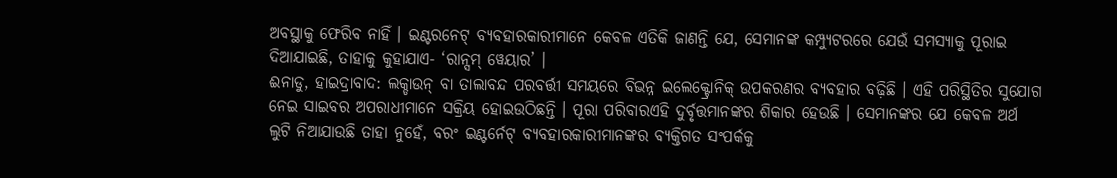ଅବସ୍ଥାକୁ ଫେରିବ ନାହିଁ । ଇଣ୍ଟରନେଟ୍ ବ୍ୟବହାରକାରୀମାନେ କେବଳ ଏତିକି ଜାଣନ୍ତି ଯେ, ସେମାନଙ୍କ କମ୍ପ୍ୟୁଟରରେ ଯେଉଁ ସମସ୍ୟାକୁ ପୂରାଇ ଦିଆଯାଇଛି, ତାହାକୁ କୁହାଯାଏ- ‘ରାନ୍ସମ୍ ୱେୟାର’ ।
ଈନାଡୁ, ହାଇଦ୍ରାବାଦ: ଲକ୍ଡାଉନ୍ ବା ତାଲାବନ୍ଦ ପରବର୍ତ୍ତୀ ସମୟରେ ବିଭନ୍ନ ଇଲେକ୍ଟ୍ରୋନିକ୍ ଉପକରଣର ବ୍ୟବହାର ବଢ଼ିଛି । ଏହି ପରିସ୍ଥିତିର ସୁଯୋଗ ନେଇ ସାଇବର ଅପରାଧୀମାନେ ସକ୍ରିୟ ହୋଇଉଠିଛନ୍ତି । ପୂରା ପରିବାରଏହି ଦୁର୍ବୃତ୍ତମାନଙ୍କର ଶିକାର ହେଉଛି । ସେମାନଙ୍କର ଯେ କେବଳ ଅର୍ଥ ଲୁଟି ନିଆଯାଉଛି ତାହା ନୁହେଁ, ବରଂ ଇଣ୍ଟର୍ନେଟ୍ ବ୍ୟବହାରକାରୀମାନଙ୍କର ବ୍ୟକ୍ତିଗତ ସଂପର୍କକୁ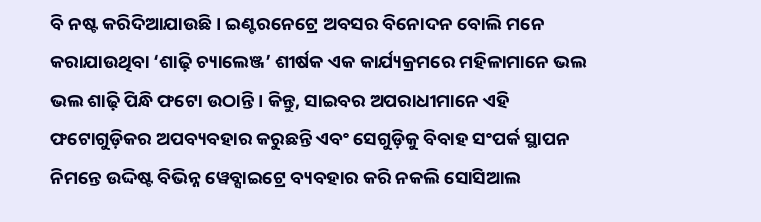ବି ନଷ୍ଟ କରିଦିଆଯାଉଛି । ଇଣ୍ଟରନେଟ୍ରେ ଅବସର ବିନୋଦନ ବୋଲି ମନେ କରାଯାଉଥିବା ‘ଶାଢ଼ି ଚ୍ୟାଲେଞ୍ଜ’ ଶୀର୍ଷକ ଏକ କାର୍ଯ୍ୟକ୍ରମରେ ମହିଳାମାନେ ଭଲ ଭଲ ଶାଢ଼ି ପିନ୍ଧି ଫଟୋ ଉଠାନ୍ତି । କିନ୍ତୁ, ସାଇବର ଅପରାଧୀମାନେ ଏହି ଫଟୋଗୁଡ଼ିକର ଅପବ୍ୟବହାର କରୁଛନ୍ତି ଏବଂ ସେଗୁଡ଼ିକୁ ବିବାହ ସଂପର୍କ ସ୍ଥାପନ ନିମନ୍ତେ ଉଦ୍ଦିଷ୍ଟ ବିଭିନ୍ନ ୱେବ୍ସାଇଟ୍ରେ ବ୍ୟବହାର କରି ନକଲି ସୋସିଆଲ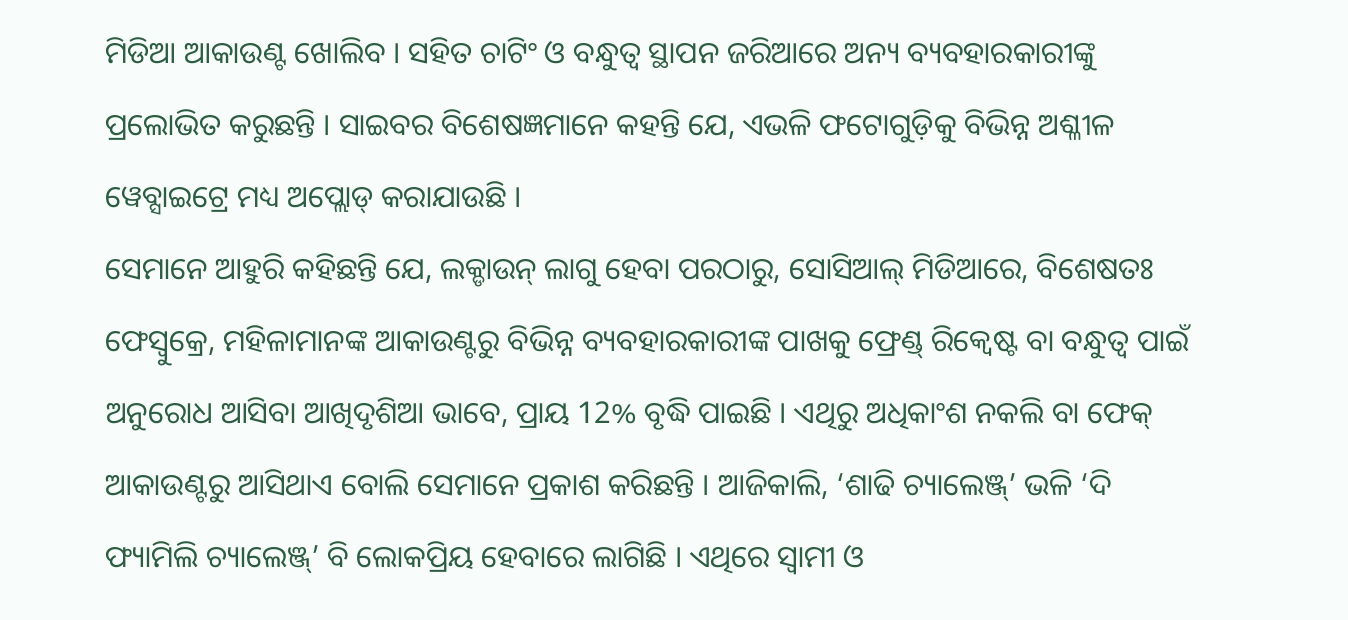ମିଡିଆ ଆକାଉଣ୍ଟ ଖୋଲିବ । ସହିତ ଚାଟିଂ ଓ ବନ୍ଧୁତ୍ବ ସ୍ଥାପନ ଜରିଆରେ ଅନ୍ୟ ବ୍ୟବହାରକାରୀଙ୍କୁ ପ୍ରଲୋଭିତ କରୁଛନ୍ତି । ସାଇବର ବିଶେଷଜ୍ଞମାନେ କହନ୍ତି ଯେ, ଏଭଳି ଫଟୋଗୁଡ଼ିକୁ ବିଭିନ୍ନ ଅଶ୍ଳୀଳ ୱେବ୍ସାଇଟ୍ରେ ମଧ୍ୟ ଅପ୍ଲୋଡ୍ କରାଯାଉଛି ।
ସେମାନେ ଆହୁରି କହିଛନ୍ତି ଯେ, ଲକ୍ଡାଉନ୍ ଲାଗୁ ହେବା ପରଠାରୁ, ସୋସିଆଲ୍ ମିଡିଆରେ, ବିଶେଷତଃ ଫେସ୍ବୁକ୍ରେ, ମହିଳାମାନଙ୍କ ଆକାଉଣ୍ଟରୁ ବିଭିନ୍ନ ବ୍ୟବହାରକାରୀଙ୍କ ପାଖକୁ ଫ୍ରେଣ୍ଡ୍ ରିକ୍ବେଷ୍ଟ ବା ବନ୍ଧୁତ୍ବ ପାଇଁ ଅନୁରୋଧ ଆସିବା ଆଖିଦୃଶିଆ ଭାବେ, ପ୍ରାୟ 12% ବୃଦ୍ଧି ପାଇଛି । ଏଥିରୁ ଅଧିକାଂଶ ନକଲି ବା ଫେକ୍ ଆକାଉଣ୍ଟରୁ ଆସିଥାଏ ବୋଲି ସେମାନେ ପ୍ରକାଶ କରିଛନ୍ତି । ଆଜିକାଲି, ‘ଶାଢି ଚ୍ୟାଲେଞ୍ଜ୍’ ଭଳି ‘ଦି ଫ୍ୟାମିଲି ଚ୍ୟାଲେଞ୍ଜ୍’ ବି ଲୋକପ୍ରିୟ ହେବାରେ ଲାଗିଛି । ଏଥିରେ ସ୍ବାମୀ ଓ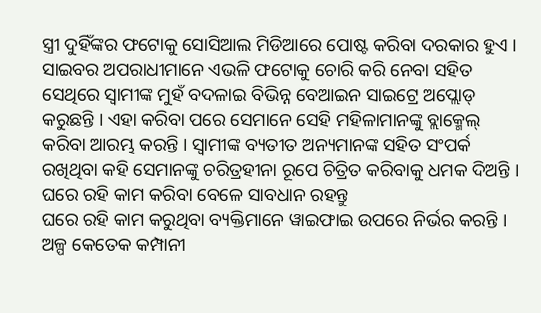ସ୍ତ୍ରୀ ଦୁହିଁଙ୍କର ଫଟୋକୁ ସୋସିଆଲ ମିଡିଆରେ ପୋଷ୍ଟ କରିବା ଦରକାର ହୁଏ । ସାଇବର ଅପରାଧୀମାନେ ଏଭଳି ଫଟୋକୁ ଚୋରି କରି ନେବା ସହିତ ସେଥିରେ ସ୍ବାମୀଙ୍କ ମୁହଁ ବଦଳାଇ ବିଭିନ୍ନ ବେଆଇନ ସାଇଟ୍ରେ ଅପ୍ଲୋଡ୍ କରୁଛନ୍ତି । ଏହା କରିବା ପରେ ସେମାନେ ସେହି ମହିଳାମାନଙ୍କୁ ବ୍ଲାକ୍ମେଲ୍ କରିବା ଆରମ୍ଭ କରନ୍ତି । ସ୍ବାମୀଙ୍କ ବ୍ୟତୀତ ଅନ୍ୟମାନଙ୍କ ସହିତ ସଂପର୍କ ରଖିଥିବା କହି ସେମାନଙ୍କୁ ଚରିତ୍ରହୀନା ରୂପେ ଚିତ୍ରିତ କରିବାକୁ ଧମକ ଦିଅନ୍ତି ।
ଘରେ ରହି କାମ କରିବା ବେଳେ ସାବଧାନ ରହନ୍ତୁ
ଘରେ ରହି କାମ କରୁଥିବା ବ୍ୟକ୍ତିମାନେ ୱାଇଫାଇ ଉପରେ ନିର୍ଭର କରନ୍ତି । ଅଳ୍ପ କେତେକ କମ୍ପାନୀ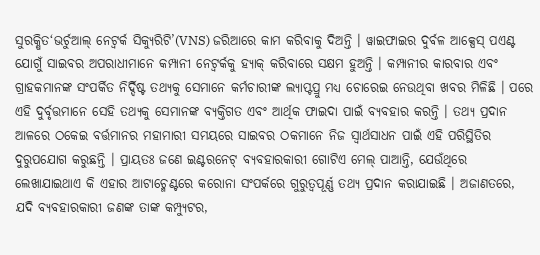ସୁରକ୍ଷିତ‘ଭର୍ଚୁଆଲ୍ ନେଟ୍ୱର୍କ ସିକ୍ୟୁରିଟି’(VNS) ଜରିଆରେ କାମ କରିବାକୁ ଦିଅନ୍ତି । ୱାଇଫାଇର ଦୁର୍ବଳ ଆକ୍ସେସ୍ ପଏଣ୍ଟ ଯୋଗୁଁ ସାଇବର ଅପରାଧୀମାନେ କମ୍ପାନୀ ନେଟ୍ୱର୍କକୁ ହ୍ୟାକ୍ କରିବାରେ ସକ୍ଷମ ହୁଅନ୍ତି । କମ୍ପାନୀର କାରବାର ଏବଂ ଗ୍ରାହକମାନଙ୍କ ସଂପର୍କିତ ନିର୍ଦ୍ଦିଷ୍ଟ ତଥ୍ୟକୁ ସେମାନେ କର୍ମଚାରୀଙ୍କ ଲ୍ୟାପ୍ଟପ୍ରୁ ମଧ୍ୟ ଚୋରେଇ ନେଉଥିବା ଖବର ମିଳିଛି । ପରେ ଏହି ଦୁର୍ବୃତ୍ତମାନେ ସେହି ତଥ୍ୟକୁ ସେମାନଙ୍କ ବ୍ୟକ୍ତିଗତ ଏବଂ ଆର୍ଥିକ ଫାଇଦା ପାଇଁ ବ୍ୟବହାର କରନ୍ତି । ତଥ୍ୟ ପ୍ରଦାନ ଆଳରେ ଠକେଇ ବର୍ତ୍ତମାନର ମହାମାରୀ ସମୟରେ ସାଇବର ଠକମାନେ ନିଜ ସ୍ବାର୍ଥସାଧନ ପାଇଁ ଏହି ପରିସ୍ଥିତିର ଦୁରୁପଯୋଗ କରୁଛନ୍ତି । ପ୍ରାୟତଃ ଜଣେ ଇଣ୍ଟରନେଟ୍ ବ୍ୟବହାରକାରୀ ଗୋଟିଏ ମେଲ୍ ପାଆନ୍ତି, ଯେଉଁଥିରେ ଲେଖାଯାଇଥାଏ କି ଏହାର ଆଟାଚ୍ମେଣ୍ଟରେ କରୋନା ସଂପର୍କରେ ଗୁରୁତ୍ବପୂର୍ଣ୍ଣ ତଥ୍ୟ ପ୍ରଦାନ କରାଯାଇଛି । ଅଜାଣତରେ, ଯଦି ବ୍ୟବହାରକାରୀ ଜଣଙ୍କ ତାଙ୍କ କମ୍ପ୍ୟୁଟର,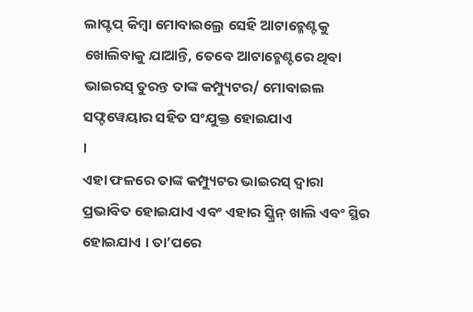ଲାପ୍ଟପ୍ କିମ୍ବା ମୋବାଇଲ୍ରେ ସେହି ଆଟାଚ୍ମେଣ୍ଟକୁ ଖୋଲିବାକୁ ଯାଆନ୍ତି, ତେବେ ଆଟାଚ୍ମେଣ୍ଟରେ ଥିବା ଭାଇରସ୍ ତୁରନ୍ତ ତାଙ୍କ କମ୍ପ୍ୟୁଟର/ ମୋବାଇଲ ସଫ୍ଟୱେୟାର ସହିତ ସଂଯୁକ୍ତ ହୋଇଯାଏ
।
ଏହା ଫଳରେ ତାଙ୍କ କମ୍ପ୍ୟୁଟର ଭାଇରସ୍ ଦ୍ବାରା ପ୍ରଭାବିତ ହୋଇଯାଏ ଏବଂ ଏହାର ସ୍କ୍ରିନ୍ ଖାଲି ଏବଂ ସ୍ଥିର ହୋଇଯାଏ । ତା’ପରେ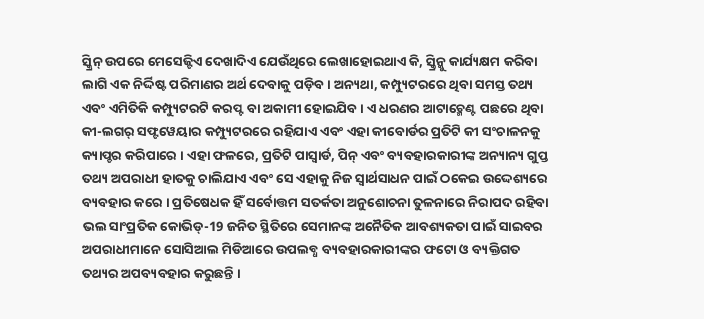ସ୍କ୍ରିନ୍ ଉପରେ ମେସେଜ୍ଟିଏ ଦେଖାଦିଏ ଯେଉଁଥିରେ ଲେଖାହୋଇଥାଏ କି, ସ୍କ୍ରିନ୍କୁ କାର୍ଯ୍ୟକ୍ଷମ କରିବା ଲାଗି ଏକ ନିର୍ଦ୍ଦିଷ୍ଟ ପରିମାଣର ଅର୍ଥ ଦେବାକୁ ପଡ଼ିବ । ଅନ୍ୟଥା, କମ୍ପ୍ୟୁଟରରେ ଥିବା ସମସ୍ତ ତଥ୍ୟ ଏବଂ ଏମିତିକି କମ୍ପ୍ୟୁଟରଟି କରପ୍ଟ ବା ଅକାମୀ ହୋଇଯିବ । ଏ ଧରଣର ଆଟାଚ୍ମେଣ୍ଟ ପଛରେ ଥିବା କୀ-ଲଗର୍ ସଫ୍ଟୱେୟାର କମ୍ପ୍ୟୁଟରରେ ରହିଯାଏ ଏବଂ ଏହା କୀବୋର୍ଡର ପ୍ରତିଟି କୀ ସଂଚାଳନକୁ କ୍ୟାପ୍ଚର କରିପାରେ । ଏହା ଫଳରେ, ପ୍ରତିଟି ପାସ୍ୱାର୍ଡ, ପିନ୍ ଏବଂ ବ୍ୟବହାରକାରୀଙ୍କ ଅନ୍ୟାନ୍ୟ ଗୁପ୍ତ ତଥ୍ୟ ଅପରାଧୀ ହାତକୁ ଚାଲିଯାଏ ଏବଂ ସେ ଏହାକୁ ନିଜ ସ୍ବାର୍ଥସାଧନ ପାଇଁ ଠକେଇ ଉଦ୍ଦେଶ୍ୟରେ ବ୍ୟବହାର କରେ । ପ୍ରତିଷେଧକ ହିଁ ସର୍ବୋତ୍ତମ ସତର୍କତା ଅନୁଶୋଚନା ତୁଳନାରେ ନିରାପଦ ରହିବା ଭଲ ସାଂପ୍ରତିକ କୋଭିଡ୍-19 ଜନିତ ସ୍ଥିତିରେ ସେମାନଙ୍କ ଅନୈତିକ ଆବଶ୍ୟକତା ପାଇଁ ସାଇବର ଅପରାଧୀମାନେ ସୋସିଆଲ ମିଡିଆରେ ଉପଲବ୍ଧ ବ୍ୟବହାରକାରୀଙ୍କର ଫଟୋ ଓ ବ୍ୟକ୍ତିଗତ ତଥ୍ୟର ଅପବ୍ୟବହାର କରୁଛନ୍ତି ।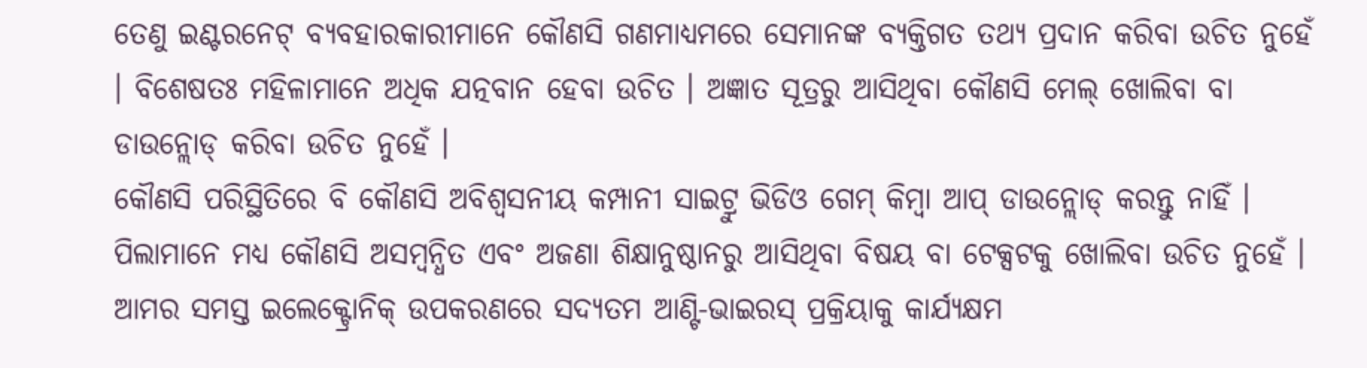ତେଣୁ ଇଣ୍ଟରନେଟ୍ ବ୍ୟବହାରକାରୀମାନେ କୌଣସି ଗଣମାଧ୍ୟମରେ ସେମାନଙ୍କ ବ୍ୟକ୍ତିଗତ ତଥ୍ୟ ପ୍ରଦାନ କରିବା ଉଚିତ ନୁହେଁ । ବିଶେଷତଃ ମହିଳାମାନେ ଅଧିକ ଯତ୍ନବାନ ହେବା ଉଚିତ । ଅଜ୍ଞାତ ସୂତ୍ରରୁ ଆସିଥିବା କୌଣସି ମେଲ୍ ଖୋଲିବା ବା ଡାଉନ୍ଲୋଡ୍ କରିବା ଉଚିତ ନୁହେଁ ।
କୌଣସି ପରିସ୍ଥିତିରେ ବି କୌଣସି ଅବିଶ୍ବସନୀୟ କମ୍ପାନୀ ସାଇଟ୍ରୁ ଭିଡିଓ ଗେମ୍ କିମ୍ବା ଆପ୍ ଡାଉନ୍ଲୋଡ୍ କରନ୍ତୁ ନାହିଁ । ପିଲାମାନେ ମଧ୍ୟ କୌଣସି ଅସମ୍ବନ୍ଧିତ ଏବଂ ଅଜଣା ଶିକ୍ଷାନୁଷ୍ଠାନରୁ ଆସିଥିବା ବିଷୟ ବା ଟେକ୍ସଟକୁ ଖୋଲିବା ଉଚିତ ନୁହେଁ । ଆମର ସମସ୍ତ ଇଲେକ୍ଟ୍ରୋନିକ୍ ଉପକରଣରେ ସଦ୍ୟତମ ଆଣ୍ଟି-ଭାଇରସ୍ ପ୍ରକ୍ରିୟାକୁ କାର୍ଯ୍ୟକ୍ଷମ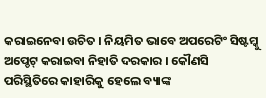କରାଇନେବା ଉଚିତ । ନିୟମିତ ଭାବେ ଅପରେଟିଂ ସିଷ୍ଟମ୍କୁ ଅପ୍ଡେଟ୍ କରାଇବା ନିହାତି ଦରକାର । କୌଣସି ପରିସ୍ଥିତିରେ କାହାରିକୁ ହେଲେ ବ୍ୟାଙ୍କ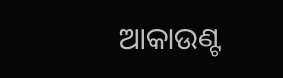ଆକାଉଣ୍ଟ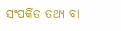ସଂପର୍କିତ ତଥ୍ୟ ବା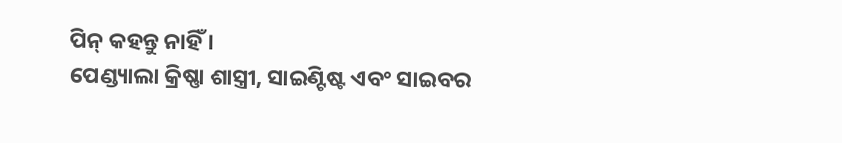ପିନ୍ କହନ୍ତୁ ନାହିଁ ।
ପେଣ୍ଡ୍ୟାଲା କ୍ରିଷ୍ଣା ଶାସ୍ତ୍ରୀ, ସାଇଣ୍ଟିଷ୍ଟ ଏବଂ ସାଇବର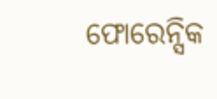ଫୋରେନ୍ସିକ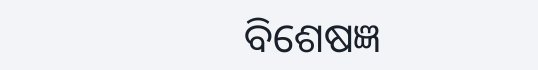ବିଶେଷଜ୍ଞ